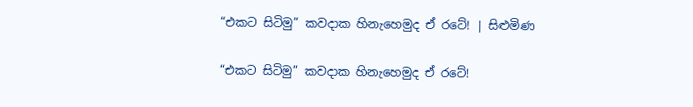“එකට සිටිමු” කවදාක හිනැහෙමුද ඒ රටේ! | සිළුමිණ

“එකට සිටිමු” කවදාක හිනැහෙමුද ඒ රටේ!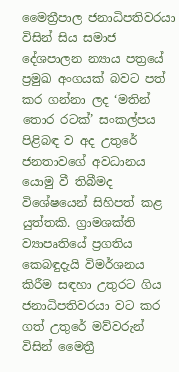මෛත්‍රීපාල ජනාධිපතිවරයා විසින් සිය සමාජ දේශපාලන න්‍යාය පත්‍රයේ ප්‍රමුඛ අංගයක් බවට පත් කර ගන්නා ලද ‘මතින් තොර රටක්’ සංකල්පය පිළිබඳ ව අද උතුරේ ජනතාවගේ අවධානය යොමු වී තිබීමද විශේෂයෙන් සිහිපත් කළ යුත්තකි. ග්‍රාමශක්ති ව්‍යාපෘතියේ ප්‍රගතිය කෙබඳුදැයි විමර්ශනය කිරීම සඳහා උතුරට ගිය ජනාධිපතිවරයා වට කර ගත් උතුරේ මව්වරුන් විසින් මෛත්‍රී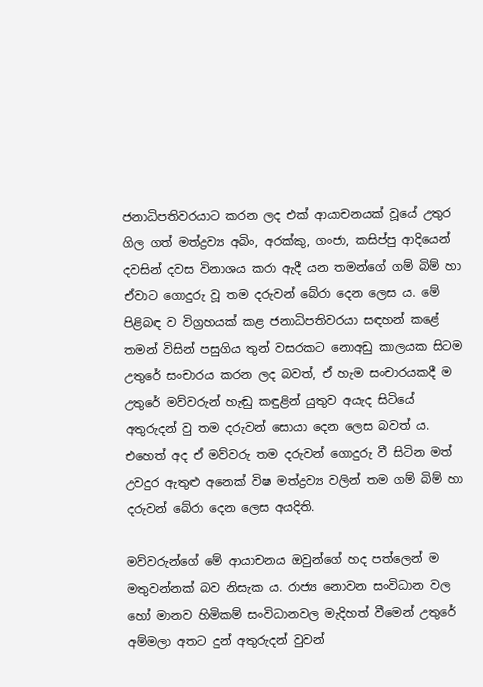ජනාධිපතිවරයාට කරන ලද එක් ආයාචනයක් වූයේ උතුර ගිල ගත් මත්ද්‍රව්‍ය අබිං, අරක්කු, ගංජා, කසිප්පු ආදියෙන් දවසින් දවස විනාශය කරා ඇදී යන තමන්ගේ ගම් බිම් හා ඒවාට ගොදුරු වූ තම දරුවන් බේරා දෙන ලෙස ය. මේ පිළිබඳ ව විග්‍රහයක් කළ ජනාධිපතිවරයා සඳහන් කළේ තමන් විසින් පසුගිය තුන් වසරකට නොඅඩු කාලයක සිටම උතුරේ සංචාරය කරන ලද බවත්, ඒ හැම සංචාරයකදී ම උතුරේ මව්වරුන් හැඬු කඳුළින් යුතුව අයැද සිටියේ අතුරුදන් වු තම දරුවන් සොයා දෙන ලෙස බවත් ය. එහෙත් අද ඒ මව්වරු තම දරුවන් ගොදුරු වී සිටින මත් උවදුර ඇතුළු අනෙක් විෂ මත්ද්‍රව්‍ය වලින් තම ගම් බිම් හා දරුවන් බේරා දෙන ලෙස අයදිති.

මව්වරුන්ගේ මේ ආයාචනය ඔවුන්ගේ හද පත්ලෙන් ම මතුවන්නක් බව නිසැක ය. රාජ්‍ය නොවන සංවිධාන වල හෝ මානව හිමිකම් සංවිධානවල මැදිහත් වීමෙන් උතුරේ අම්මලා අතට දුන් අතුරුදන් වුවන්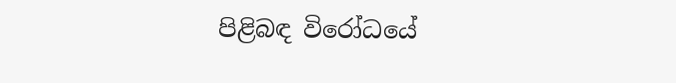පිළිබඳ විරෝධයේ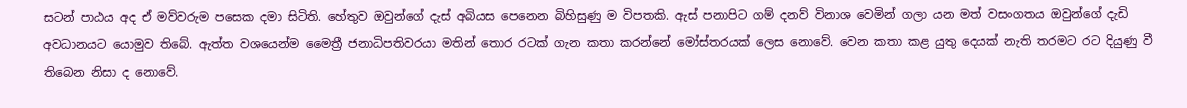සටන් පාඨය අද ඒ මව්වරුම පසෙක දමා සිටිති. හේතුව ඔවුන්ගේ දැස් අබියස පෙනෙන බිහිසුණු ම විපතකි. ඇස් පනාපිට ගම් දනව් විනාශ වෙමින් ගලා යන මත් වසංගතය ඔවුන්ගේ දැඩි අවධානයට යොමුව තිබේ. ඇත්ත වශයෙන්ම මෛත්‍රී ජනාධිපතිවරයා මතින් තොර රටක් ගැන කතා කරන්නේ මෝස්තරයක් ලෙස නොවේ. වෙන කතා කළ යුතු දෙයක් නැති තරමට රට දියුණු වී තිබෙන නිසා ද නොවේ.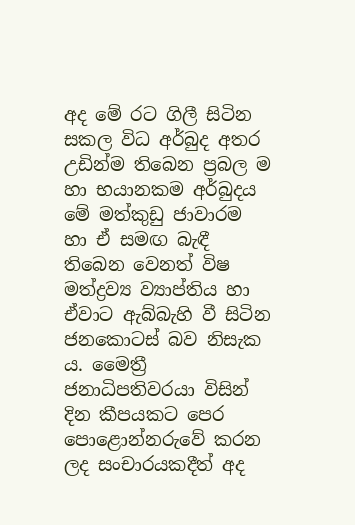අද මේ රට ගිලී සිටින සකල විධ අර්බුද අතර උඩින්ම තිබෙන ප්‍රබල ම හා භයානකම අර්බුදය මේ මත්කුඩු ජාවාරම හා ඒ සමඟ බැඳී තිබෙන වෙනත් විෂ මත්ද්‍රව්‍ය ව්‍යාප්තිය හා ඒවාට ඇබ්බැහි වී සිටින ජනකොටස් බව නිසැක ය. මෛත්‍රී ජනාධිපතිවරයා විසින් දින කීපයකට පෙර පොළොන්නරුවේ කරන ලද සංචාරයකදීත් අද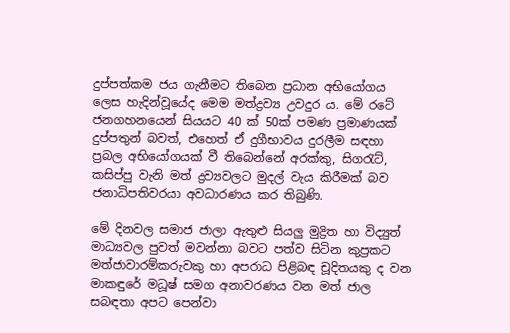දුප්පත්කම ජය ගැනීමට තිබෙන ප්‍රධාන අභියෝගය ලෙස හැදින්වූයේද මෙම මත්ද්‍රව්‍ය උවදුර ය. මේ රටේ ජනගහනයෙන් සියයට 40 ක් 50ක් පමණ ප්‍රමාණයක් දුප්පතුන් බවත්, එහෙත් ඒ දුගීභාවය දුරලීම සඳහා ප්‍රබල අභියෝගයක් වී තිබෙන්නේ අරක්කු, සිගරැට්, කසිප්පු වැනි මත් ද්‍රව්‍යවලට මුදල් වැය කිරීමක් බව ජනාධිපතිවරයා අවධාරණය කර තිබුණි.

මේ දිනවල සමාජ ජාලා ඇතුළු සියලු මුද්‍රිත හා විද්‍යුත් මාධ්‍යවල පුවත් මවන්නා බවට පත්ව සිටින කුප්‍රකට මත්ජාවාරම්කරුවකු හා අපරාධ පිළිබඳ චූදිතයකු ද වන මාකඳුරේ මධූෂ් සමග අනාවරණය වන මත් ජාල සබඳතා අපට පෙන්වා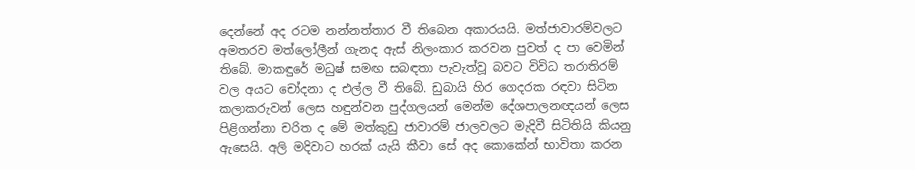දෙන්නේ අද රටම නන්නත්තාර වී තිබෙන අකාරයයි. මත්ජාවාරම්වලට අමතරව මත්ලෝලීන් ගැනද ඇස් නිලංකාර කරවන පුවත් ද පා වෙමින් තිබේ. මාකඳුරේ මධුෂ් සමඟ සබඳතා පැවැත්වූ බවට විවිධ තරාතිරම් වල අයට චෝදනා ද එල්ල වී තිබේ. ඩුබායි හිර ගෙදරක රඳවා සිටින කලාකරුවන් ලෙස හඳුන්වන පුද්ගලයන් මෙන්ම දේශපාලනඥයන් ලෙස පිළිගන්නා චරිත ද මේ මත්කුඩු ජාවාරම් ජාලවලට මැදිවී සිටිතියි කියනු ඇසෙයි. අලි මදිවාට හරක් යැයි කීවා සේ අද කොකේන් භාවිතා කරන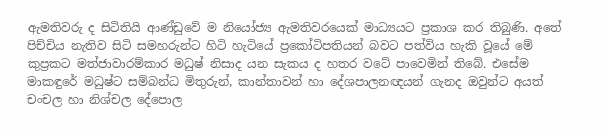ඇමතිවරු ද සිටිතියි ආණ්ඩුවේ ම නියෝජ්‍ය ඇමතිවරයෙක් මාධ්‍යයට ප්‍රකාශ කර තිබුණි. අතේ පිච්චිය නැතිව සිටි සමහරුන්ට හිටි හැටියේ ප්‍රකෝටිපතියන් බවට පත්විය හැකි වූයේ මේ කුප්‍රකට මත්ජාවාරම්කාර මධුෂ් නිසාද යන සැකය ද හතර වටේ පාවෙමින් තිබේ. එසේම මාකඳුරේ මධුෂ්ට සම්බන්ධ මිතුරුන්, කාන්තාවන් හා දේශපාලනඥයන් ගැනද ඔවුන්ට අයත් චංචල හා නිශ්චල දේපොල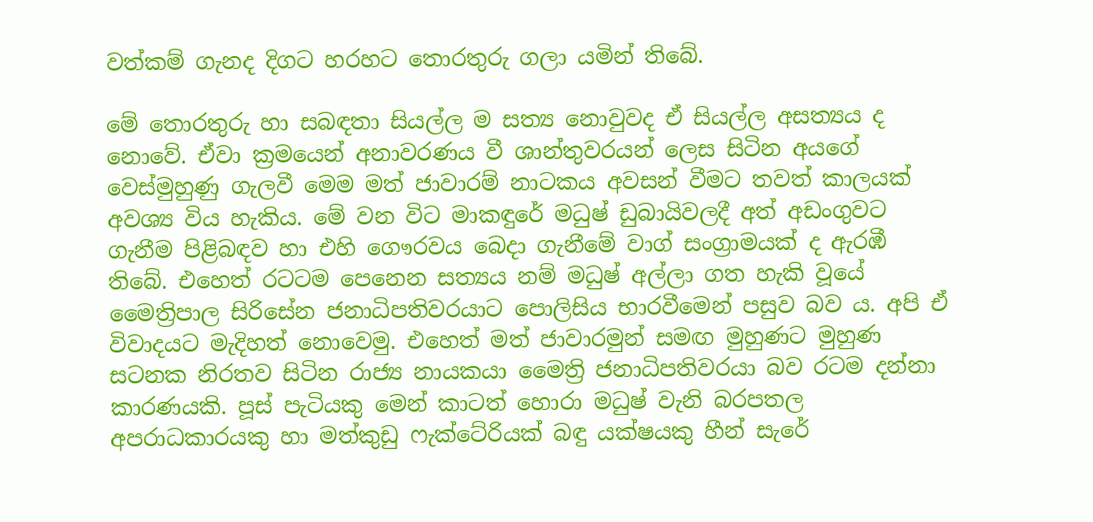වත්කම් ගැනද දිගට හරහට තොරතුරු ගලා යමින් තිබේ.

මේ තොරතුරු හා සබඳතා සියල්ල ම සත්‍ය නොවුවද ඒ සියල්ල අසත්‍යය ද නොවේ. ඒවා ක්‍රමයෙන් අනාවරණය වී ශාන්තුවරයන් ලෙස සිටින අයගේ වෙස්මුහුණු ගැලවී මෙම මත් ජාවාරම් නාටකය අවසන් වීමට තවත් කාලයක් අවශ්‍ය විය හැකිය. මේ වන විට මාකඳුරේ මධුෂ් ඩුබායිවලදී අත් අඩංගුවට ගැනීම පිළිබඳව හා එහි ගෞරවය බෙදා ගැනීමේ වාග් සංග්‍රාමයක් ද ඇරඹී තිබේ. එහෙත් රටටම පෙනෙන සත්‍යය නම් මධුෂ් අල්ලා ගත හැකි වූයේ මෛත්‍රිපාල සිරිසේන ජනාධිපතිවරයාට පොලිසිය භාරවීමෙන් පසුව බව ය. අපි ඒ විවාදයට මැදිහත් නොවෙමු. එහෙත් මත් ජාවාරමුන් සමඟ මුහුණට මුහුණ සටනක නිරතව සිටින රාජ්‍ය නායකයා මෛත්‍රි ජනාධිපතිවරයා බව රටම දන්නා කාරණයකි. පූස් පැටියකු මෙන් කාටත් හොරා මධුෂ් වැනි බරපතල අපරාධකාරයකු හා මත්කුඩු ෆැක්ටේරියක් බඳු යක්ෂයකු හීන් සැරේ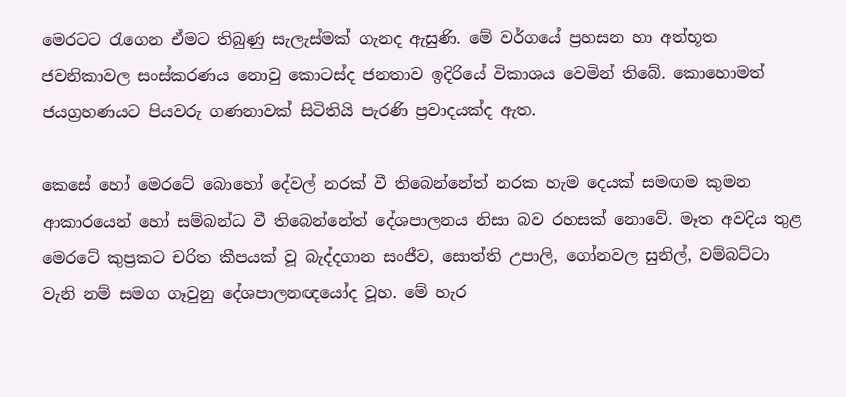මෙරටට රැගෙන ඒමට තිබුණු සැලැස්මක් ගැනද ඇසුණි. මේ වර්ගයේ ප්‍රහසන හා අත්භූත ජවනිකාවල සංස්කරණය නොවු කොටස්ද ජනතාව ඉදිරියේ විකාශය වෙමින් තිබේ. කොහොමත් ජයග්‍රහණයට පියවරු ගණනාවක් සිටිතියි පැරණි ප්‍රවාදයක්ද ඇත.

කෙසේ හෝ මෙරටේ බොහෝ දේවල් නරක් වී තිබෙන්නේත් නරක හැම දෙයක් සමඟම කුමන ආකාරයෙන් හෝ සම්බන්ධ වී තිබෙන්නේත් දේශපාලනය නිසා බව රහසක් නොවේ. මෑත අවදිය තුළ මෙරටේ කුප්‍රකට චරිත කීපයක් වූ බැද්දගාන සංජීව, සොත්ති උපාලි, ගෝනවල සුනිල්, වම්බට්ටා වැනි නම් සමග ගෑවුනු දේශපාලනඥයෝද වූහ. මේ හැර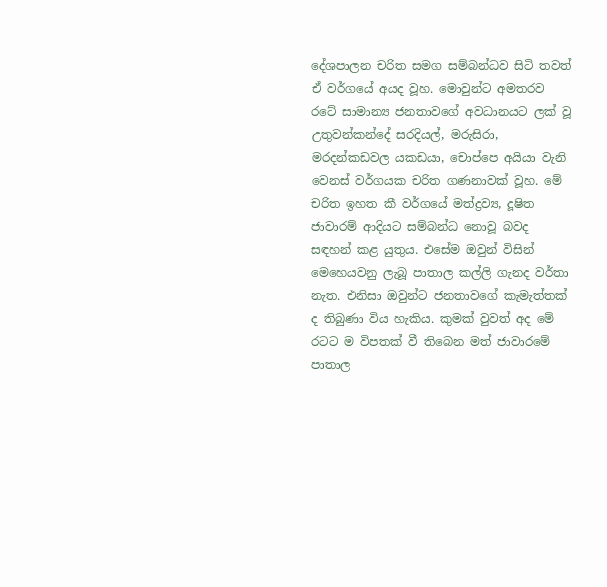දේශපාලන චරිත සමග සම්බන්ධව සිටි තවත් ඒ වර්ගයේ අයද වූහ. මොවුන්ට අමතරව රටේ සාමාන්‍ය ජනතාවගේ අවධානයට ලක් වූ උතුවන්කන්දේ සරදියල්, මරුසිරා, මරදන්කඩවල යකඩයා, චොප්පෙ අයියා වැනි වෙනස් වර්ගයක චරිත ගණනාවක් වූහ. මේ චරිත ඉහත කී වර්ගයේ මත්ද්‍රව්‍ය, දූෂිත ජාවාරම් ආදියට සම්බන්ධ නොවූ බවද සඳහන් කළ යුතුය. එසේම ඔවුන් විසින් මෙහෙයවනු ලැබූ පාතාල කල්ලි ගැනද වර්තා නැත. එනිසා ඔවුන්ට ජනතාවගේ කැමැත්තක් ද තිබුණා විය හැකිය. කුමක් වුවත් අද මේ රටට ම විපතක් වී තිබෙන මත් ජාවාරමේ පාතාල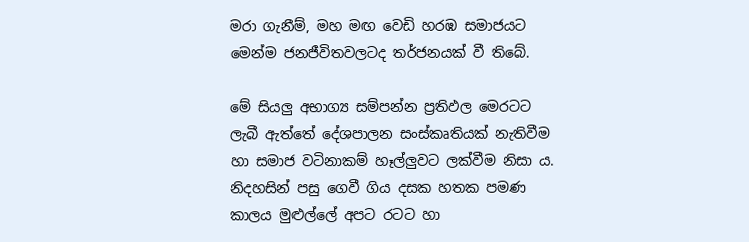මරා ගැනීම්, මහ මඟ වෙඩි හරඹ සමාජයට මෙන්ම ජනජීවිතවලටද තර්ජනයක් වී තිබේ.

මේ සියලු අභාග්‍ය සම්පන්න ප්‍රතිඵල මෙරටට ලැබී ඇත්තේ දේශපාලන සංස්කෘතියක් නැතිවීම හා සමාජ වටිනාකම් හෑල්ලුවට ලක්වීම නිසා ය. නිදහසින් පසු ගෙවී ගිය දසක හතක පමණ කාලය මුළුල්ලේ අපට රටට හා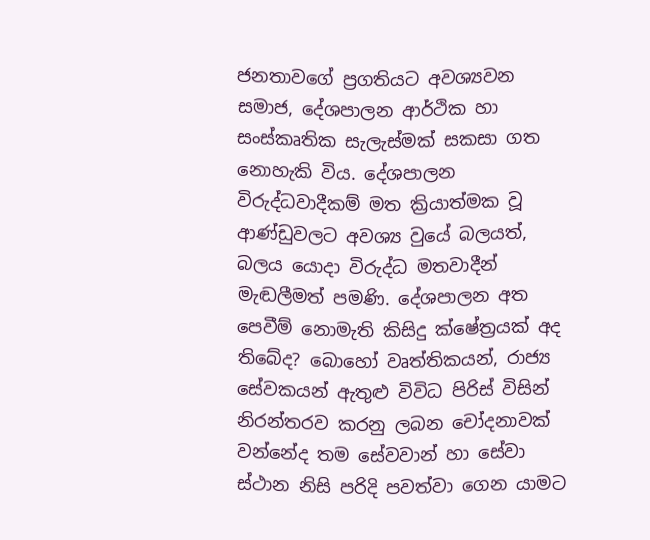ජනතාවගේ ප්‍රගතියට අවශ්‍යවන සමාජ, දේශපාලන ආර්ථික හා සංස්කෘතික සැලැස්මක් සකසා ගත නොහැකි විය. දේශපාලන විරුද්ධවාදීකම් මත ක්‍රියාත්මක වූ ආණ්ඩුවලට අවශ්‍ය වුයේ බලයත්, බලය යොදා විරුද්ධ මතවාදීන් මැඬලීමත් පමණි. දේශපාලන අත පෙවීම් නොමැති කිසිදු ක්ෂේත්‍රයක් අද තිබේද? බොහෝ වෘත්තිකයන්, රාජ්‍ය සේවකයන් ඇතුළු විවිධ පිරිස් විසින් නිරන්තරව කරනු ලබන චෝදනාවක් වන්නේද තම සේවවාන් හා සේවා ස්ථාන නිසි පරිදි පවත්වා ගෙන යාමට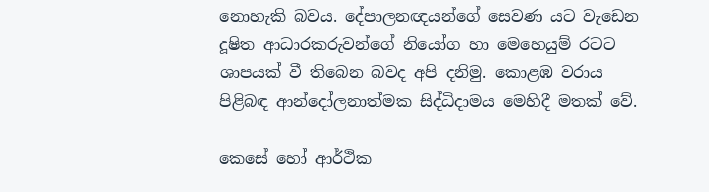නොහැකි බවය. දේපාලනඥයන්ගේ සෙවණ යට වැඩෙන දූෂිත ආධාරකරුවන්ගේ නියෝග හා මෙහෙයුම් රටට ශාපයක් වී තිබෙන බවද අපි දනිමු. කොළඹ වරාය පිළිබඳ ආන්දෝලනාත්මක සිද්ධිදාමය මෙහිදී මතක් වේ.

කෙසේ හෝ ආර්ථික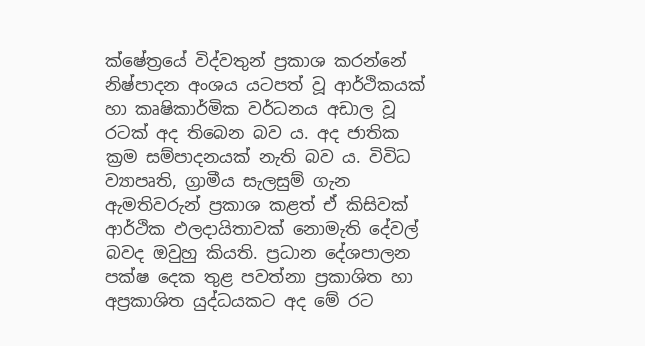ක්ෂේත්‍රයේ විද්වතුන් ප්‍රකාශ කරන්නේ නිෂ්පාදන අංශය යටපත් වූ ආර්ථිකයක් හා කෘෂිකාර්මික වර්ධනය අඩාල වූ රටක් අද තිබෙන බව ය. අද ජාතික ක්‍රම සම්පාදනයක් නැති බව ය. විවිධ ව්‍යාපෘති, ග්‍රාමීය සැලසුම් ගැන ඇමතිවරුන් ප්‍රකාශ කළත් ඒ කිසිවක් ආර්ථික ඵලදායිතාවක් නොමැති දේවල් බවද ඔවුහු කියති. ප්‍රධාන දේශපාලන පක්ෂ දෙක තුළ පවත්නා ප්‍රකාශිත හා අප්‍රකාශිත යුද්ධයකට අද මේ රට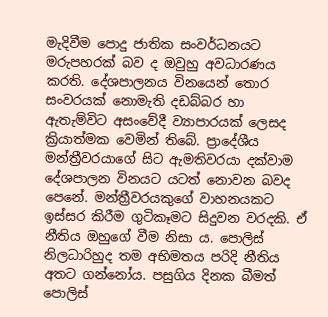මැදිවීම පොදු ජාතික සංවර්ධනයට මරුපහරක් බව ද ඔවුහු අවධාරණය කරති. දේශපාලනය විනයෙන් තොර සංවරයක් නොමැති දඩබ්බර හා ඇතැම්විට අසංවේදී ව්‍යාපාරයක් ලෙසද ක්‍රියාත්මක වෙමින් තිබේ. ප්‍රාදේශීය මන්ත්‍රීවරයාගේ සිට ඇමතිවරයා දක්වාම දේශපාලන විනයට යටත් නොවන බවද පෙනේ. මන්ත්‍රීවරයකුගේ වාහනයකට ඉස්සර කිරීම ගුටිකෑමට සිදුවන වරදකි. ඒ නීතිය ඔහුගේ වීම නිසා ය. පොලිස් නිලධාරිහුද තම අභිමතය පරිදි නීතිය අතට ගන්නෝය. පසුගිය දිනක බීමත් පොලිස්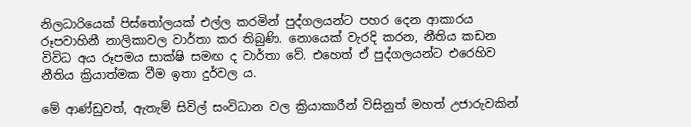නිලධාරියෙක් පිස්තෝලයක් එල්ල කරමින් පුද්ගලයන්ට පහර දෙන ආකාරය රූපවාහිනී නාලිකාවල වාර්තා කර තිබුණි. නොයෙක් වැරදි කරන, නීතිය කඩන විවිධ අය රූපමය සාක්ෂි සමඟ ද වාර්තා වේ. එහෙත් ඒ පුද්ගලයන්ට එරෙහිව නීතිය ක්‍රියාත්මක වීම ඉතා දුර්වල ය.

මේ ආණ්ඩුවත්, ඇතැම් සිවිල් සංවිධාන වල ක්‍රියාකාරීන් විසිනුත් මහත් උජාරුවකින්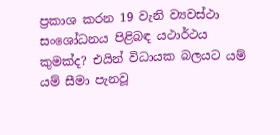ප්‍රකාශ කරන 19 වැනි ව්‍යවස්ථා සංශෝධනය පිළිබඳ යථාර්ථය කුමක්ද? එයින් විධායක බලයට යම් යම් සීමා පැනවූ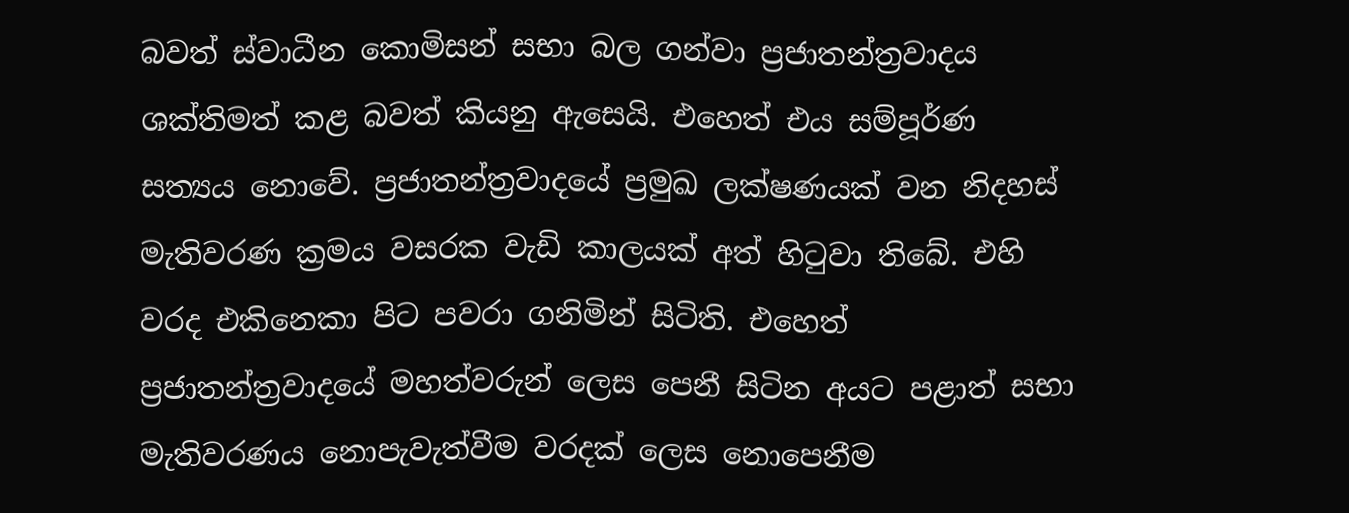බවත් ස්වාධීන කොමිසන් සභා බල ගන්වා ප්‍රජාතන්ත්‍රවාදය ශක්තිමත් කළ බවත් කියනු ඇසෙයි. එහෙත් එය සම්පූර්ණ සත්‍යය නොවේ. ප්‍රජාතන්ත්‍රවාදයේ ප්‍රමුඛ ලක්ෂණයක් වන නිදහස් මැතිවරණ ක්‍රමය වසරක වැඩි කාලයක් අත් හිටුවා තිබේ. එහි වරද එකිනෙකා පිට පවරා ගනිමින් සිටිති. එහෙත් ප්‍රජාතන්ත්‍රවාදයේ මහත්වරුන් ලෙස පෙනී සිටින අයට පළාත් සභා මැතිවරණය නොපැවැත්වීම වරදක් ලෙස නොපෙනීම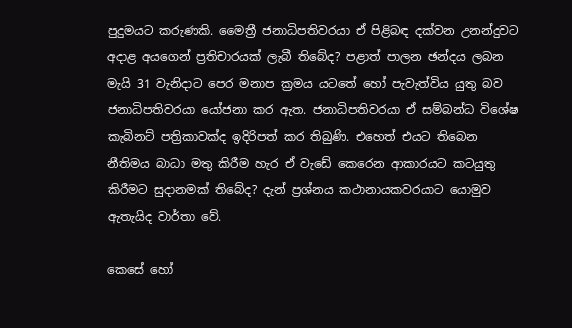පුදුමයට කරුණකි. මෛත්‍රී ජනාධිපතිවරයා ඒ පිළිබඳ දක්වන උනන්දුවට අදාළ අයගෙන් ප්‍රතිචාරයක් ලැබී තිබේද? පළාත් පාලන ඡන්දය ලබන මැයි 31 වැනිදාට පෙර මනාප ක්‍රමය යටතේ හෝ පැවැත්විය යුතු බව ජනාධිපතිවරයා යෝජනා කර ඇත. ජනාධිපතිවරයා ඒ සම්බන්ධ විශේෂ කැබිනට් පත්‍රිකාවක්ද ඉදිරිපත් කර තිබුණි. එහෙත් එයට තිබෙන නීතිමය බාධා මතු කිරීම හැර ඒ වැඩේ කෙරෙන ආකාරයට කටයුතු කිරීමට සුදානමක් තිබේද? දැන් ප්‍රශ්නය කථානායකවරයාට යොමුව ඇතැයිද වාර්තා වේ.

කෙසේ හෝ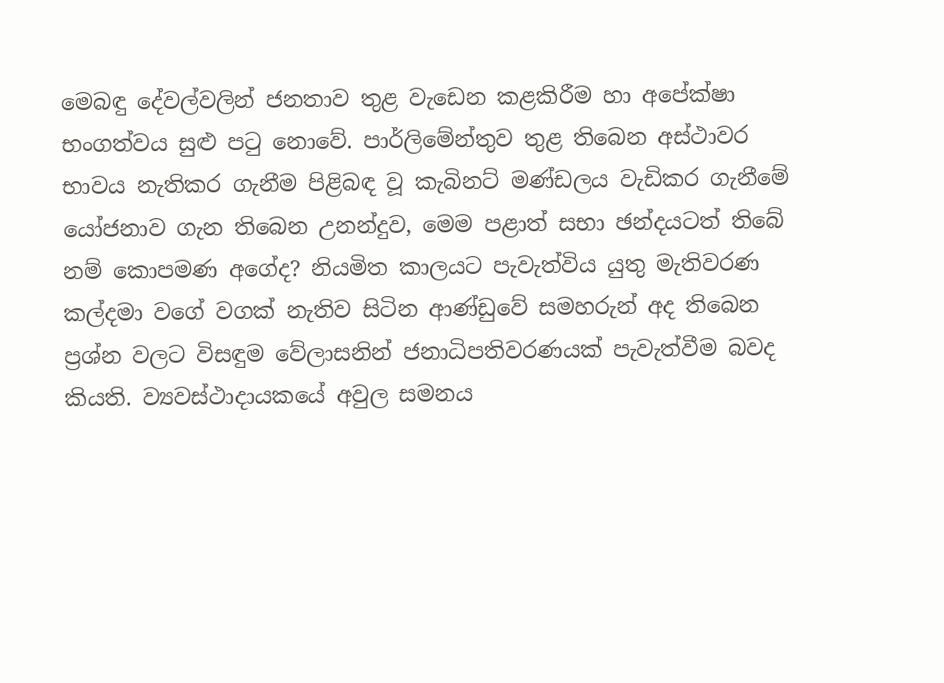මෙබඳු දේවල්වලින් ජනතාව තුළ වැඩෙන කළකිරීම හා අපේක්ෂා භංගත්වය සුළු පටු නොවේ. පාර්ලිමේන්තුව තුළ තිබෙන අස්ථාවර භාවය නැතිකර ගැනීම පිළිබඳ වූ කැබිනට් මණ්ඩලය වැඩිකර ගැනීමේ යෝජනාව ගැන තිබෙන උනන්දුව, මෙම පළාත් සභා ඡන්දයටත් තිබේ නම් කොපමණ අගේද? නියමිත කාලයට පැවැත්විය යුතු මැතිවරණ කල්දමා වගේ වගක් නැතිව සිටින ආණ්ඩුවේ සමහරුන් අද තිබෙන ප්‍රශ්න වලට විසඳුම වේලාසනින් ජනාධිපතිවරණයක් පැවැත්වීම බවද කියති. ව්‍යවස්ථාදායකයේ අවුල සමනය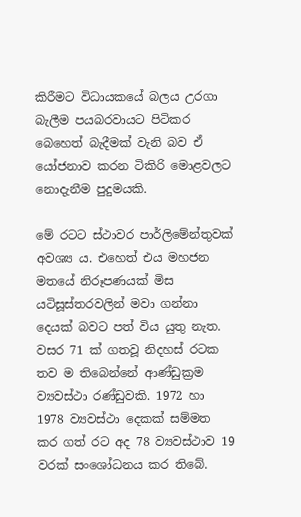කිරීමට විධායකයේ බලය උරගා බැලීම පයබරවායට පිටිකර බෙහෙත් බැදීමක් වැනි බව ඒ යෝජනාව කරන ටිකිරි මොළවලට නොදැනීම පුදුමයකි.

මේ රටට ස්ථාවර පාර්ලිමේන්තුවක් අවශ්‍ය ය. එහෙත් එය මහජන මතයේ නිරූපණයක් මිස යටිසූස්තරවලින් මවා ගන්නා දෙයක් බවට පත් විය යුතු නැත. වසර 71 ක් ගතවූ නිදහස් රටක තව ම තිබෙන්නේ ආණ්ඩුක්‍රම ව්‍යවස්ථා රණ්ඩුවකි. 1972 හා 1978 ව්‍යවස්ථා දෙකක් සම්මත කර ගත් රට අද 78 ව්‍යවස්ථාව 19 වරක් සංශෝධනය කර තිබේ.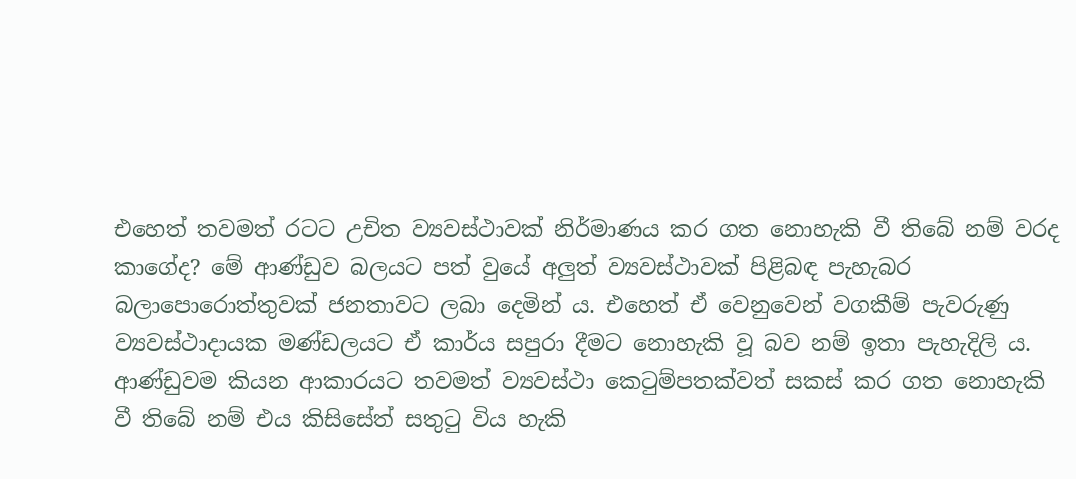එහෙත් තවමත් රටට උචිත ව්‍යවස්ථාවක් නිර්මාණය කර ගත නොහැකි වී තිබේ නම් වරද කාගේද? මේ ආණ්ඩුව බලයට පත් වුයේ අලුත් ව්‍යවස්ථාවක් පිළිබඳ පැහැබර බලාපොරොත්තුවක් ජනතාවට ලබා දෙමින් ය. එහෙත් ඒ වෙනුවෙන් වගකීම් පැවරුණු ව්‍යවස්ථාදායක මණ්ඩලයට ඒ කාර්ය සපුරා දීමට නොහැකි වූ බව නම් ඉතා පැහැදිලි ය. ආණ්ඩුවම කියන ආකාරයට තවමත් ව්‍යවස්ථා කෙටුම්පතක්වත් සකස් කර ගත නොහැකි වී තිබේ නම් එය කිසිසේත් සතුටු විය හැකි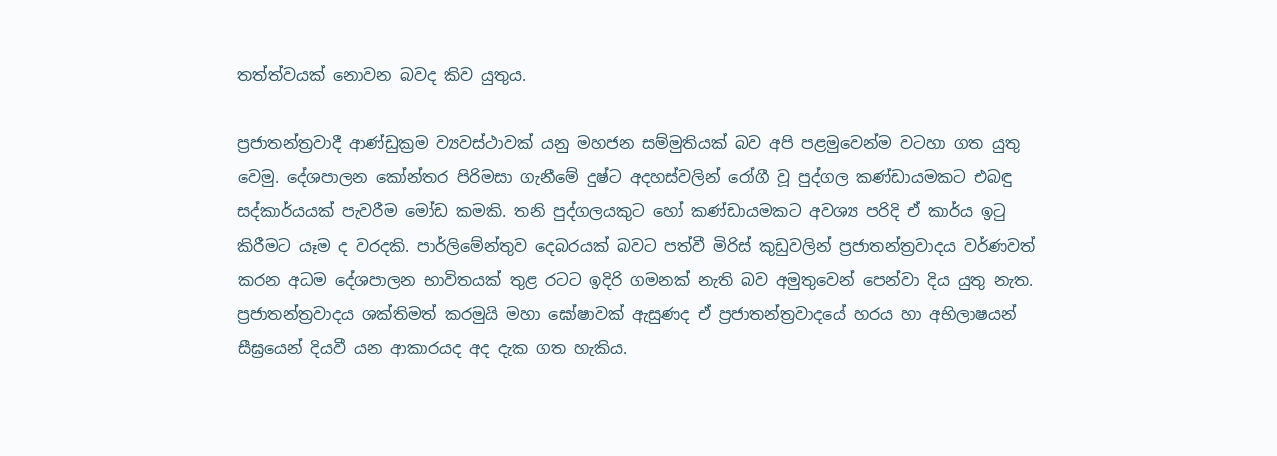තත්ත්වයක් නොවන බවද කිව යුතුය.

ප්‍රජාතන්ත්‍රවාදී ආණ්ඩුක්‍රම ව්‍යවස්ථාවක් යනු මහජන සම්මුතියක් බව අපි පළමුවෙන්ම වටහා ගත යුතු වෙමු. දේශපාලන කෝන්තර පිරිමසා ගැනීමේ දුෂ්ට අදහස්වලින් රෝගී වූ පුද්ගල කණ්ඩායමකට එබඳු සද්කාර්යයක් පැවරීම මෝඩ කමකි. තනි පුද්ගලයකුට හෝ කණ්ඩායමකට අවශ්‍ය පරිදි ඒ කාර්ය ඉටු කිරීමට යෑම ද වරදකි. පාර්ලිමේන්තුව දෙබරයක් බවට පත්වී මිරිස් කුඩුවලින් ප්‍රජාතන්ත්‍රවාදය වර්ණවත් කරන අධම දේශපාලන භාවිතයක් තුළ රටට ඉදිරි ගමනක් නැති බව අමුතුවෙන් පෙන්වා දිය යුතු නැත. ප්‍රජාතන්ත්‍රවාදය ශක්තිමත් කරමුයි මහා ඝෝෂාවක් ඇසුණද ඒ ප්‍රජාතන්ත්‍රවාදයේ හරය හා අභිලාෂයන් සීඝ්‍රයෙන් දියවී යන ආකාරයද අද දැක ගත හැකිය.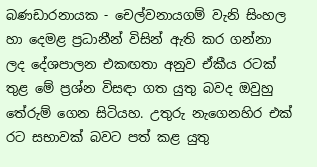බණඩාරනායක - චෙල්වනායගම් වැනි සිංහල හා දෙමළ ප්‍රධානීන් විසින් ඇති කර ගන්නා ලද දේශපාලන එකඟතා අනුව ඒකීය රටක් තුළ මේ ප්‍රශ්න විසඳා ගත යුතු බවද ඔවුහු තේරුම් ගෙන සිටියහ. උතුරු නැගෙනහිර එක් රට සභාවක් බවට පත් කළ යුතු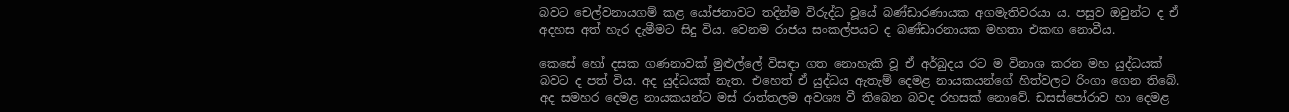බවට චෙල්වනායගම් කළ යෝජනාවට තදින්ම විරුද්ධ වූයේ බණ්ඩාරණායක අගමැතිවරයා ය. පසුව ඔවුන්ට ද ඒ අදහස අත් හැර දැමීමට සිදු විය. වෙනම රාජය සංකල්පයට ද බණ්ඩාරනායක මහතා එකඟ නොවීය.

කෙසේ හෝ දසක ගණනාවක් මුළුල්ලේ විසඳා ගත නොහැකි වූ ඒ අර්බුදය රට ම විනාශ කරන මහ යුද්ධයක් බවට ද පත් විය. අද යුද්ධයක් නැත. එහෙත් ඒ යුද්ධය ඇතැම් දෙමළ නායකයන්ගේ හිත්වලට රිංගා ගෙන තිබේ. අද සමහර දෙමළ නායකයන්ට මස් රාත්තලම අවශ්‍ය වී තිබෙන බවද රහසක් නොවේ. ඩසස්පෝරාව හා දෙමළ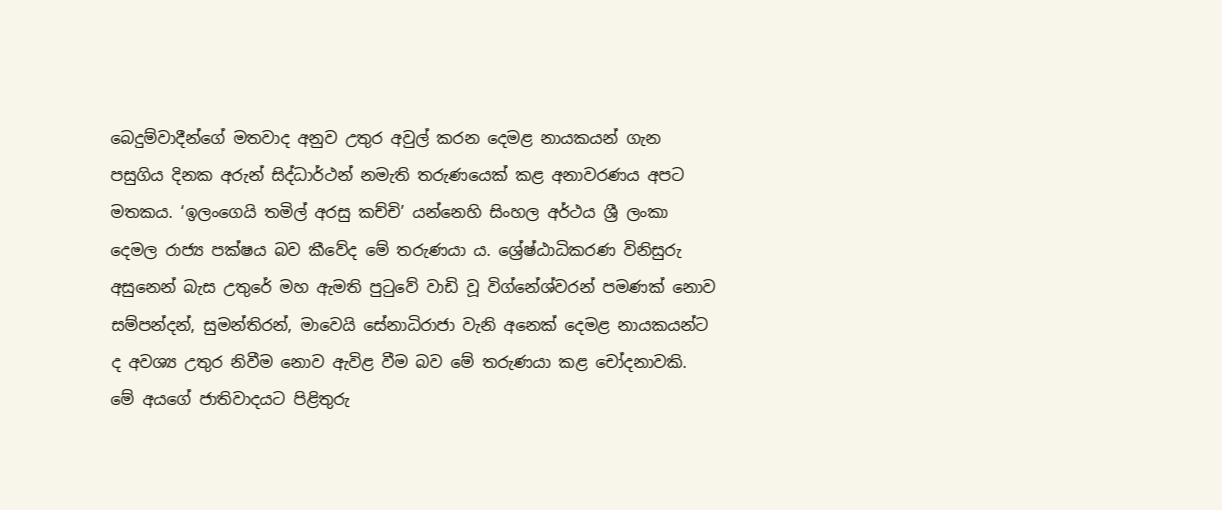බෙදුම්වාදීන්ගේ මතවාද අනුව උතුර අවුල් කරන දෙමළ නායකයන් ගැන පසුගිය දිනක අරුන් සිද්ධාර්ථන් නමැති තරුණයෙක් කළ අනාවරණය අපට මතකය. ‘ඉලංගෙයි තමිල් අරසු කච්චි’ යන්නෙහි සිංහල අර්ථය ශ්‍රී ලංකා දෙමල රාජ්‍ය පක්ෂය බව කීවේද මේ තරුණයා ය. ශ්‍රේෂ්ඨාධිකරණ විනිසුරු අසුනෙන් බැස උතුරේ මහ ඇමති පුටුවේ වාඩි වූ විග්නේශ්වරන් පමණක් නොව සම්පන්දන්, සුමන්තිරන්, මාවෙයි සේනාධිරාජා වැනි අනෙක් දෙමළ නායකයන්ට ද අවශ්‍ය උතුර නිවීම නොව ඇවිළ වීම බව මේ තරුණයා කළ චෝදනාවකි. මේ අයගේ ජාතිවාදයට පිළිතුරු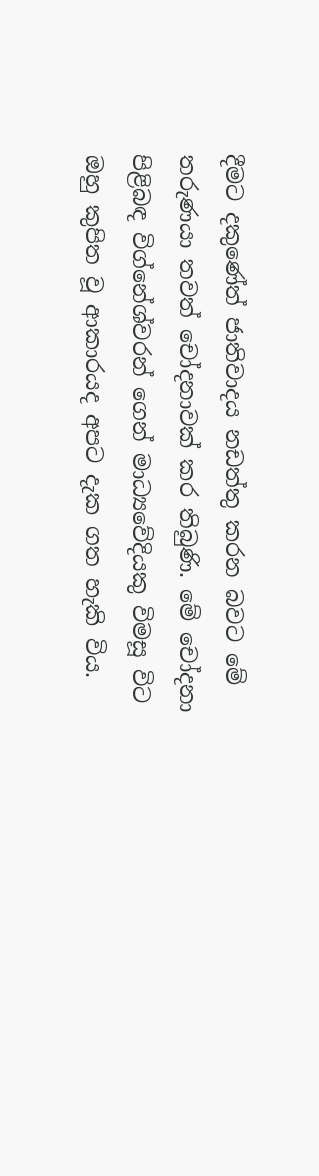දීමට දකුණේත් ජාතිවාදය නඩත්තු කරන බවට මේ තරුණයා තවත් චෝදනාවක් කර තිබුණි. මේ චෝදනා පිළිබඳ විග්නේශ්වරන් ගෙන් මාධ්‍යවේදියකු විමසූ විට ඔහු කුපිත වූ ආකාරයද අපට දැක ගත හැකි විය.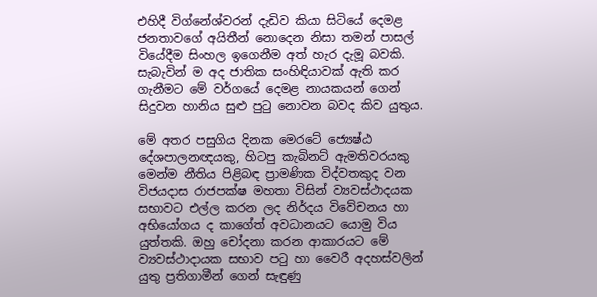එහිදී විග්නේශ්වරන් දැඩිව කියා සිටියේ දෙමළ ජනතාවගේ අයිතීන් නොදෙන නිසා තමන් පාසල් වියේදීම සිංහල ඉගෙනීම අත් හැර දැමූ බවකි. සැබැවින් ම අද ජාතික සංහිඳියාවක් ඇති කර ගැනීමට මේ වර්ගයේ දෙමළ නායකයන් ගෙන් සිදුවන හානිය සුළු පුටු නොවන බවද කිව යුතුය.

මේ අතර පසුගිය දිනක මෙරටේ ජ්‍යෙෂ්ඨ දේශපාලනඥයකු, හිටපු කැබිනට් ඇමතිවරයකු මෙන්ම නීතිය පිළිබඳ ප්‍රාමණික විද්වතකුද වන විජයදාස රාජපක්ෂ මහතා විසින් ව්‍යවස්ථාදයක සභාවට එල්ල කරන ලද නිර්දය විවේචනය හා අභියෝගය ද කාගේත් අවධානයට යොමු විය යුත්තකි. ඔහු චෝදනා කරන ආකාරයට මේ ව්‍යවස්ථාදායක සභාව පටු හා වෛරී අදහස්වලින් යුතු ප්‍රතිගාමීන් ගෙන් සැඳුණු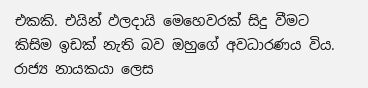එකකි. එයින් ඵලදායි මෙහෙවරක් සිදු වීමට කිසිම ඉඩක් නැති බව ඔහුගේ අවධාරණය විය. රාජ්‍ය නායකයා ලෙස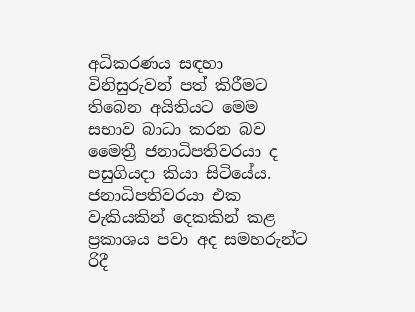අධිකරණය සඳහා විනිසුරුවන් පත් කිරීමට තිබෙන අයිතියට මෙම සභාව බාධා කරන බව මෛත්‍රී ජනාධිපතිවරයා ද පසුගියදා කියා සිටියේය. ජනාධිපතිවරයා එක වැකියකින් දෙකකින් කළ ප්‍රකාශය පවා අද සමහරුන්ට රිදී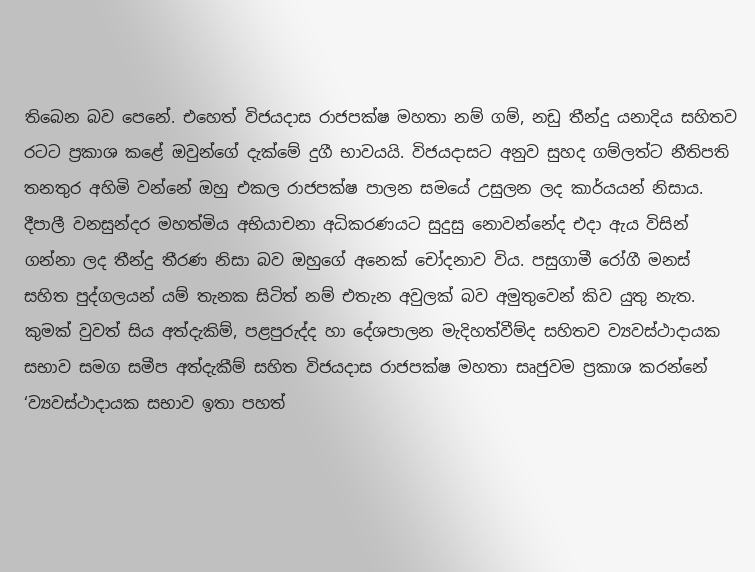තිබෙන බව පෙනේ. එහෙත් විජයදාස රාජපක්ෂ මහතා නම් ගම්, නඩු තීන්දු යනාදිය සහිතව රටට ප්‍රකාශ කළේ ඔවුන්ගේ දැක්මේ දුගී භාවයයි. විජයදාසට අනුව සුහද ගම්ලත්ට නීතිපති තනතුර අහිමි වන්නේ ඔහු එකල රාජපක්ෂ පාලන සමයේ උසුලන ලද කාර්යයන් නිසාය. දීපාලී වනසුන්දර මහත්මිය අභියාචනා අධිකරණයට සුදුසු නොවන්නේද එදා ඇය විසින් ගන්නා ලද තීන්දු තීරණ නිසා බව ඔහුගේ අනෙක් චෝදනාව විය. පසුගාමී රෝගී මනස් සහිත පුද්ගලයන් යම් තැනක සිටිත් නම් එතැන අවුලක් බව අමුතුවෙන් කිව යුතු නැත. කුමක් වුවත් සිය අත්දැකිම්, පළපුරුද්ද හා දේශපාලන මැදිහත්වීම්ද සහිතව ව්‍යවස්ථාදායක සභාව සමග සමීප අත්දැකීම් සහිත විජයදාස රාජපක්ෂ මහතා සෘජුවම ප්‍රකාශ කරන්නේ ‘ව්‍යවස්ථාදායක සභාව ඉතා පහත්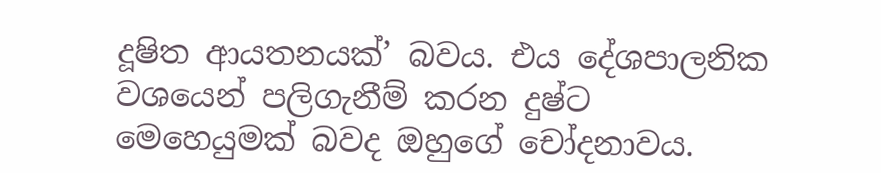දූෂිත ආයතනයක්’ බවය. එය දේශපාලනික වශයෙන් පලිගැනීම් කරන දුෂ්ට මෙහෙයුමක් බවද ඔහුගේ චෝදනාවය.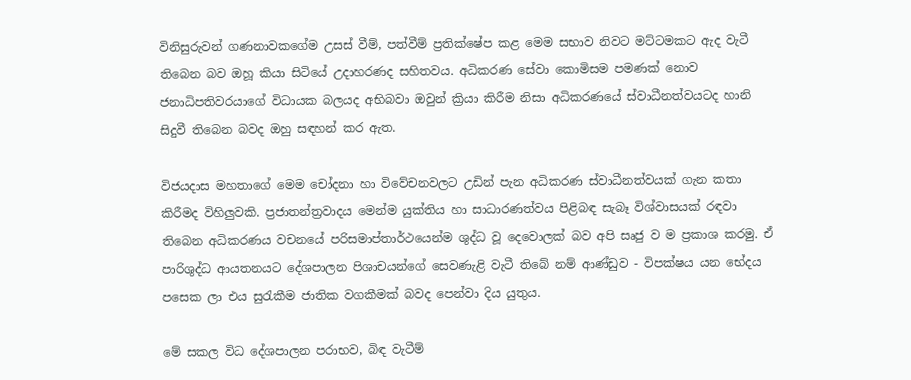විනිසුරුවන් ගණනාවකගේම උසස් වීම්, පත්වීම් ප්‍රතික්ෂේප කළ මෙම සභාව නිවට මට්ටමකට ඇද වැටී තිබෙන බව ඔහූ කියා සිටියේ උදාහරණද සහිතවය. අධිකරණ සේවා කොමිසම පමණක් නොව ජනාධිපතිවරයාගේ විධායක බලයද අභිබවා ඔවුන් ක්‍රියා කිරීම නිසා අධිකරණයේ ස්වාධීනත්වයටද හානි සිදුවී තිබෙන බවද ඔහු සඳහන් කර ඇත.

විජයදාස මහතාගේ මෙම චෝදනා හා විවේචනවලට උඩින් පැන අධිකරණ ස්වාධීනත්වයක් ගැන කතා කිරීමද විහිලුවකි. ප්‍රජාතන්ත්‍රවාදය මෙන්ම යුක්තිය හා සාධාරණත්වය පිළිබඳ සැබෑ විශ්වාසයක් රඳවා තිබෙන අධිකරණය වචනයේ පරිසමාප්තාර්ථයෙන්ම ශුද්ධ වූ දෙවොලක් බව අපි සෘජු ව ම ප්‍රකාශ කරමු. ඒ පාරිශුද්ධ ආයතනයට දේශපාලන පිශාචයන්ගේ ‍සෙවණැළි වැටී තිබේ නම් ආණ්ඩුව - විපක්ෂය යන භේදය පසෙක ලා එය සුරැකීම ජාතික වගකීමක් බවද පෙන්වා දිය යුතුය.

මේ සකල විධ දේශපාලන පරාභව, බිඳ වැටීම්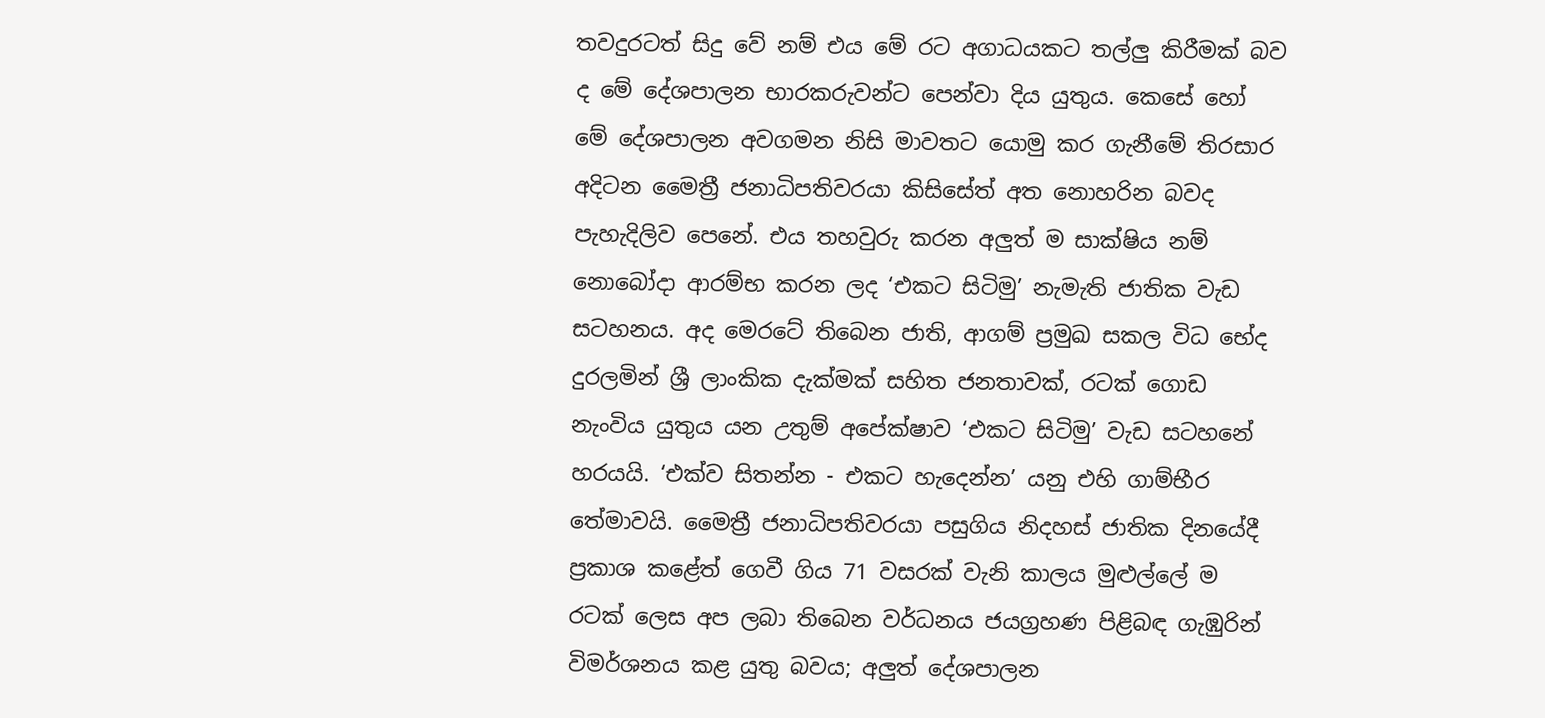තවදුරටත් සිදු වේ නම් එය මේ රට අගාධයකට තල්ලු කිරීමක් බව ද මේ දේශපාලන භාරකරුවන්ට පෙන්වා දිය යුතුය. කෙසේ හෝ මේ දේශපාලන අවගමන නිසි මාවතට යොමු කර ගැනීමේ තිරසාර අදිටන මෛත්‍රී ජනාධිපතිවරයා කිසිසේත් අත නොහරින බවද පැහැදිලිව පෙනේ. එය තහවුරු කරන අලුත් ම සාක්ෂිය නම් නොබෝදා ආරම්භ කරන ලද ‘එකට සිටිමු’ නැමැති ජාතික වැඩ සටහනය. අද මෙරටේ තිබෙන ජාති, ආගම් ප්‍රමුඛ සකල විධ භේද දුරලමින් ශ්‍රී ලාංකික දැක්මක් සහිත ජනතාවක්, රටක් ගොඩ නැංවිය යුතුය යන උතුම් අපේක්ෂාව ‘එකට සිටිමු’ වැඩ සටහනේ හරයයි. ‘එක්ව සිතන්න - එකට හැදෙන්න’ යනු එහි ගාම්භීර තේමාවයි. මෛත්‍රී ජනාධිපතිවරයා පසුගිය නිදහස් ජාතික දිනයේදී ප්‍රකාශ කළේත් ගෙවී ගිය 71 වසරක් වැනි කාලය මුළුල්ලේ ම රටක් ලෙස අප ලබා තිබෙන වර්ධනය ජයග්‍රහණ පිළිබඳ ගැඹුරින් විමර්ශනය කළ යුතු බවය; අලුත් දේශපාලන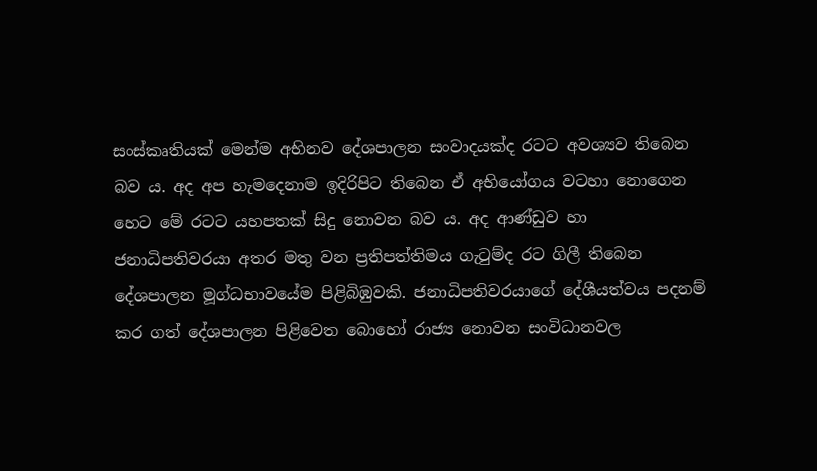සංස්කෘතියක් මෙන්ම අභිනව දේශපාලන සංවාදයක්ද රටට අවශ්‍යව තිබෙන බව ය. අද අප හැමදෙනාම ඉදිරිපිට තිබෙන ඒ අභියෝගය වටහා නොගෙන හෙට මේ රටට යහපතක් සිදු නොවන බව ය. අද ආණ්ඩුව හා ජනාධිපතිවරයා අතර මතු වන ප්‍රතිපත්තිමය ගැටුම්ද රට ගිලී තිබෙන දේශපාලන මූග්ධභාවයේම පිළිබිඹුවකි. ජනාධිපතිවරයාගේ දේශීයත්වය පදනම් කර ගත් දේශපාලන පිළිවෙත බොහෝ රාජ්‍ය නොවන සංවිධානවල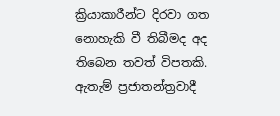ක්‍රියාකාරීන්ට දිරවා ගත නොහැකි වී තිබීමද අද තිබෙන තවත් විපතකි. ඇතැම් ප්‍රජාතන්ත්‍රවාදී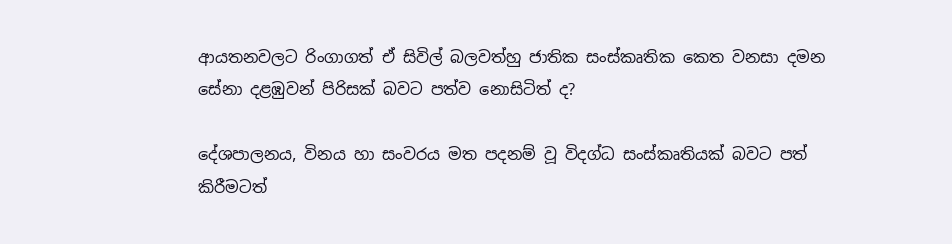ආයතනවලට රිංගාගත් ඒ සිවිල් බලවත්හු ජාතික සංස්කෘතික කෙත වනසා දමන සේනා දළඹුවන් පිරිසක් බවට පත්ව නොසිටිත් ද?

දේශපාලනය, විනය හා සංවරය මත පදනම් වූ විදග්ධ සංස්කෘතියක් බවට පත් කිරීමටත්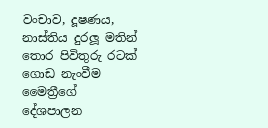වංචාව, දූෂණය, නාස්තිය දුරලූ මතින් තොර පිවිතුරු රටක් ගොඩ නැංවීම මෛත්‍රීගේ දේශපාලන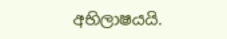අභිලාෂයයි.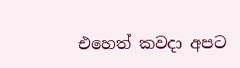එහෙත් කවදා අපට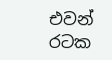එවන් රටක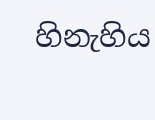හිනැහිය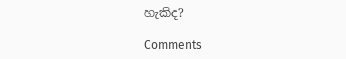හැකිද?

Comments